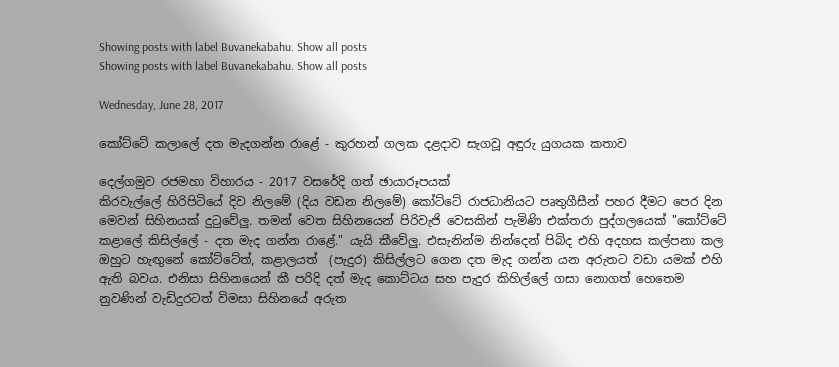Showing posts with label Buvanekabahu. Show all posts
Showing posts with label Buvanekabahu. Show all posts

Wednesday, June 28, 2017

කෝට්ටේ කලාලේ දත මැදගන්න රාළේ - කුරහන් ගලක දළදාව සැගවූ අඳුරු යුගයක කතාව

දෙල්ගමුව රජමහා විහාරය - 2017 වසරේදි ගත් ඡායාරූපයක්
කිරවැල්ලේ හිරිපිටියේ දිව නිලමේ (දිය වඩන නිලමේ) කෝට්ටේ රාජධානියට පෘතුගීසීන් පහර දීමට පෙර දින මෙවන් සිහිනයක් දුටුවේලු. තමන් වෙත සිහිනයෙන් පිරිවැජි වෙසකින් පැමිණි එක්තරා පුද්ගලයෙක් "කෝට්ටේ කළාලේ කිසිල්ලේ - දත මැද ගන්න රාළේ." යැයි කීවේලු. එසැනින්ම නින්දෙන් පිබිද එහි අදහස කල්පනා කල ඔහුට හැඟුනේ කෝට්ටේත්, කළාලයත්  (පැදුර) කිසිල්ලට ගෙන දත මැද ගන්න යන අරුතට වඩා යමක් එහි ඇති බවය. එනිසා සිහිනයෙන් කී පරිදි දත් මැද කොට්ටය සහ පැදුර කිහිල්ලේ ගසා නොගත් හෙතෙම නුවණින් වැඩිදුරටත් විමසා සිහිනයේ අරුත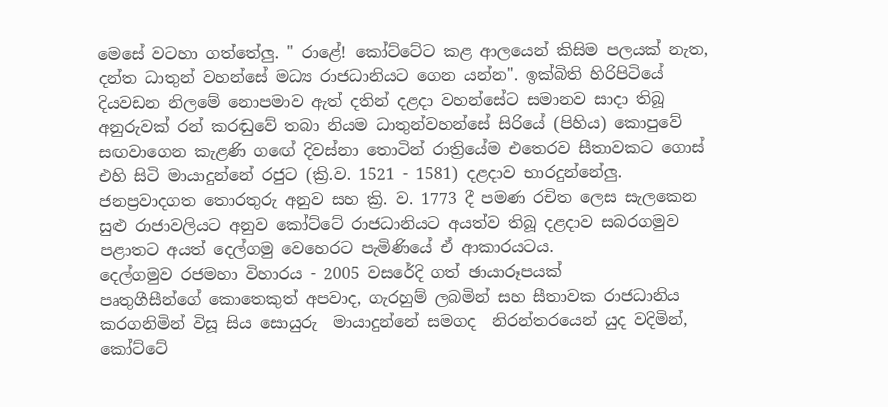මෙසේ වටහා ගත්තේලු. " රාළේ! කෝට්ටේට කළ ආලයෙන් කිසිම පලයක් නැත, දන්ත ධාතුන් වහන්සේ මධ්‍ය රාජධානියට ගෙන යන්න". ඉක්බිති හිරිපිටියේ දියවඩන නිලමේ නොපමාව ඇත් දතින් දළදා වහන්සේට සමානව සාදා තිබූ අනුරුවක් රන් කරඬුවේ තබා නියම ධාතුන්වහන්සේ සිරියේ (පිහිය) කොපුවේ සඟවාගෙන කැළණි ගඟේ දිවස්නා තොටින් රාත්‍රියේම එතෙරව සීතාවකට ගොස් එහි සිටි මායාදුන්නේ රජුට (ක්‍රි.ව. 1521 - 1581) දළදාව භාරදුන්නේලු. ජනප්‍රවාදගත තොරතුරු අනුව සහ ක්‍රි. ව. 1773 දී පමණ රචිත ලෙස සැලකෙන සුළු රාජාවලියට අනුව කෝට්ටේ රාජධානියට අයත්ව තිබූ දළදාව සබරගමුව පළාතට අයත් දෙල්ගමු වෙහෙරට පැමිණියේ ඒ ආකාරයටය.
දෙල්ගමුව රජමහා විහාරය - 2005 වසරේදි ගත් ඡායාරූපයක්
පෘතුගීසීන්ගේ කොතෙකුත් අපවාද, ගැරහුම් ලබමින් සහ සීතාවක රාජධානිය කරගනිමින් විසූ සිය සොයුරු  මායාදුන්නේ සමගද  නිරන්තරයෙන් යුද වදිමින්, කෝට්ටේ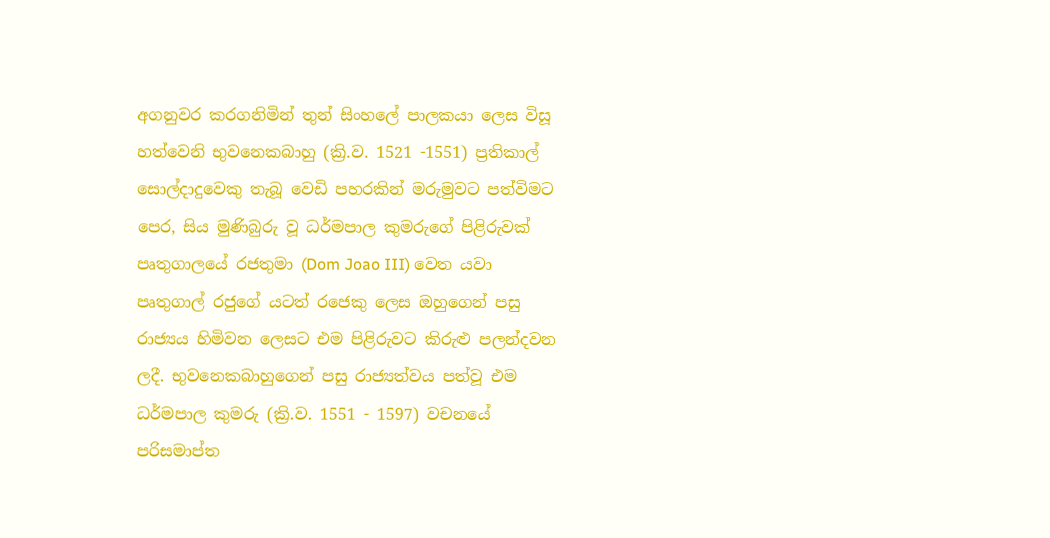අගනුවර කරගනිමින් තුන් සිංහලේ පාලකයා ලෙස විසූ හත්වෙනි භුවනෙකබාහු (ක්‍රි.ව. 1521 -1551) ප්‍රතිකාල් සොල්දාදුවෙකු තැබූ වෙඩි පහරකින් මරුමුවට පත්විමට පෙර, සිය මුණිබුරු වූ ධර්මපාල කුමරුගේ පිළිරුවක් පෘතුගාලයේ රජතුමා (Dom Joao III) වෙත යවා පෘතුගාල් රජුගේ යටත් රජෙකු ලෙස ඔහුගෙන් පසු රාජ්‍යය හිමිවන ලෙසට එම පිළිරුවට කිරුළු පලන්දවන ලදී. භුවනෙකබාහුගෙන් පසු රාජ්‍යත්වය පත්වූ එම ධර්මපාල කුමරු (ක්‍රි.ව. 1551 - 1597) වචනයේ පරිසමාප්ත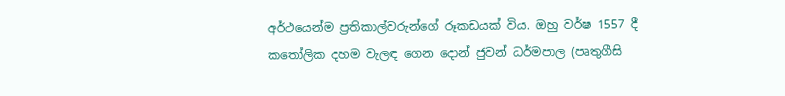අර්ථයෙන්ම ප්‍රතිකාල්වරුන්ගේ රූකඩයක් විය. ඔහු වර්ෂ 1557 දී කතෝලික දහම වැලඳ ගෙන දොන් ජුවන් ධර්මපාල (පෘතුගීසි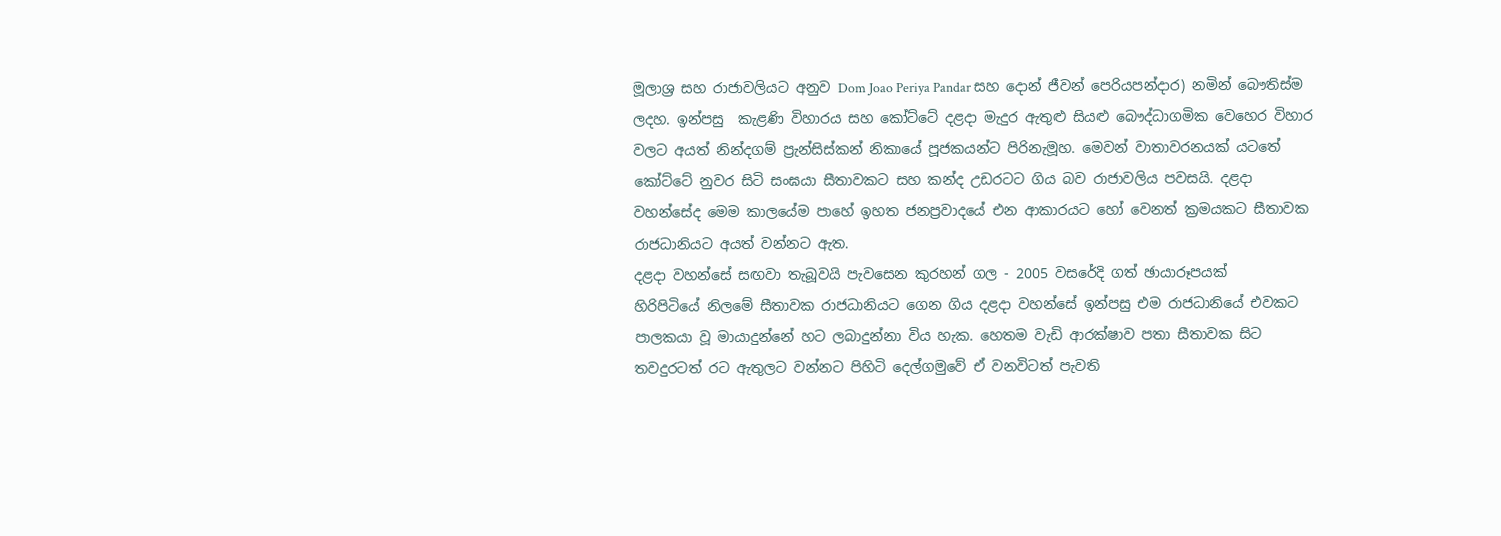මූලාශ්‍ර සහ රාජාවලියට අනුව Dom Joao Periya Pandar සහ දොන් ජීවන් පෙරියපන්දාර) නමින් බෞතිස්ම ලදහ. ඉන්පසු  කැළණි විහාරය සහ කෝට්ටේ දළදා මැදුර ඇතුළු සියළු බෞද්ධාගමික වෙහෙර විහාර වලට අයත් නින්දගම් ප්‍රැන්සිස්කන් නිකායේ පූජකයන්ට පිරිනැමූහ. මෙවන් වාතාවරනයක් යටතේ කෝට්ටේ නුවර සිටි සංඝයා සීතාවකට සහ කන්ද උඩරටට ගිය බව රාජාවලිය පවසයි. දළදා වහන්සේද මෙම කාලයේම පාහේ ඉහත ජනප්‍රවාදයේ එන ආකාරයට හෝ වෙනත් ක්‍රමයකට සීතාවක රාජධානියට අයත් වන්නට ඇත.
දළදා වහන්සේ සඟවා තැබූවයි පැවසෙන කුරහන් ගල - 2005 වසරේදි ගත් ඡායාරූපයක්
හිරිපිටියේ නිලමේ සීතාවක රාජධානියට ගෙන ගිය දළදා වහන්සේ ඉන්පසු එම රාජධානියේ එවකට පාලකයා වූ මායාදුන්නේ හට ලබාදුන්නා විය හැක. හෙතම වැඩි ආරක්ෂාව පතා සීතාවක සිට තවදුරටත් රට ඇතුලට වන්නට පිහිටි දෙල්ගමුවේ ඒ වනවිටත් පැවති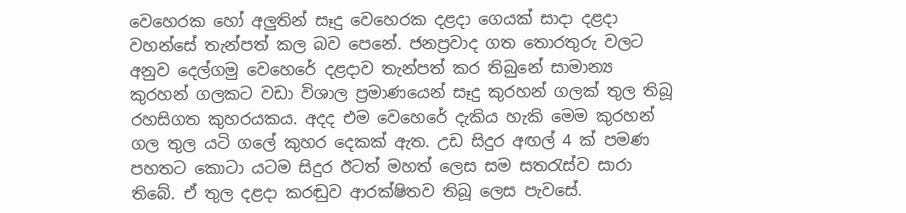වෙහෙරක හෝ අලුතින් සෑදු වෙහෙරක දළදා ගෙයක් සාදා දළදා වහන්සේ තැන්පත් කල බව පෙනේ. ජනප්‍රවාද ගත තොරතුරු වලට අනුව දෙල්ගමු වෙහෙරේ දළදාව තැන්පත් කර තිබුනේ සාමාන්‍ය කුරහන් ගලකට වඩා විශාල ප්‍රමාණයෙන් සෑදු කුරහන් ගලක් තුල තිබූ රහසිගත කුහරයකය. අදද එම වෙහෙරේ දැකිය හැකි මෙම කුරහන් ගල තුල යටි ගලේ කුහර දෙකක් ඇත. උඩ සිදුර අඟල් 4 ක් පමණ පහතට කොටා යටම සිදුර ඊටත් මහත් ලෙස සම සතරැස්ව සාරා තිබේ. ඒ තුල දළදා කරඬුව ආරක්ෂිතව තිබූ ලෙස පැවසේ.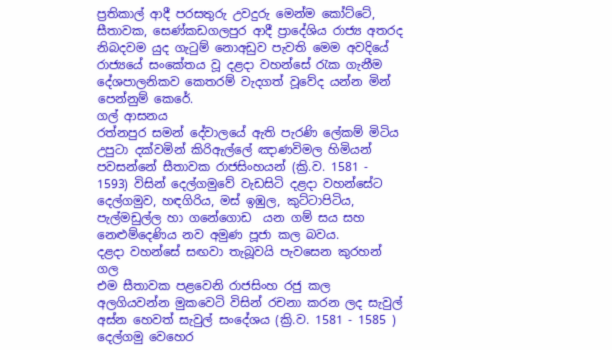ප්‍රතිකාල් ආදී පරසතුරු උවදුරු මෙන්ම කෝට්ටේ, සීතාවක, සෙණ්කඩගලපුර ආදී ප්‍රාදේශිය රාජ්‍ය අතරද නිබදවම යුද ගැටුම් නොඅඩුව පැවති මෙම අවදියේ රාජ්‍යයේ සංකේතය වූ දළදා වහන්සේ රැක ගැනීම දේශපාලනිකව කෙතරම් වැදගත් වූවේද යන්න මින් පෙන්නුම් කෙරේ.
ගල් ආසනය
රත්නපුර සමන් දේවාලයේ ඇති පැරණි ලේකම් මිටිය උපුටා දක්වමින් කිරිඇල්ලේ ඤාණවිමල හිමියන් පවසන්නේ සීතාවක රාජසිංහයන් (ක්‍රි.ව. 1581 - 1593) විසින් දෙල්ගමුවේ වැඩසිටි දළදා වහන්සේට දෙල්ගමුව, හඳගිරිය, මස් ඉඹුල, කුට්ටාපිටිය, පැල්මඩුල්ල හා ගනේගොඩ  යන ගම් සය සහ නෙළුම්දෙණිය නව අමුණ පූජා කල බවය.
දළදා වහන්සේ සඟවා තැබූවයි පැවසෙන කුරහන් ගල
එම සීතාවක පළවෙනි රාජසිංහ රජු කල අලගියවන්න මුකවෙටි විසින් රචනා කරන ලද සැවුල් අස්න හෙවත් සැවුල් සංදේශය (ක්‍රි.ව. 1581 - 1585 ) දෙල්ගමු වෙහෙර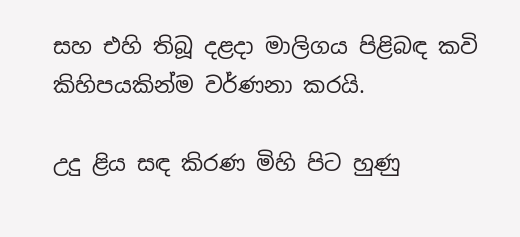සහ එහි තිබූ දළදා මාලිගය පිළිබඳ කවි කිහිපයකින්ම වර්ණනා කරයි.

උදු ළිය සඳ කිරණ මිහි පිට හුණු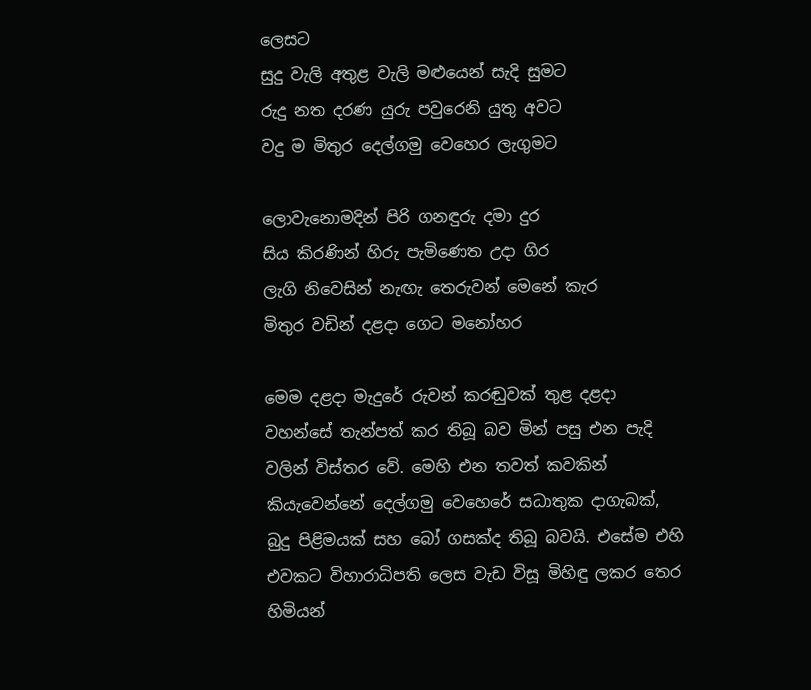ලෙසට
සුදු වැලි අතුළ වැලි මළුයෙන් සැදි සුමට
රුදු නත දරණ යුරු පවුරෙනි යුතු අවට
වදු ම මිතුර දෙල්ගමු වෙහෙර ලැගුමට

ලොවැනොමදින් පිරි ගනඳුරු දමා දුර
සිය කිරණින් හිරු පැමිණෙත උදා ගිර
ලැගි නිවෙසින් නැඟැ තෙරුවන් මෙනේ කැර
මිතුර වඩින් දළදා ගෙට මනෝහර

මෙම දළදා මැදුරේ රුවන් කරඬුවක් තුළ දළදා වහන්සේ තැන්පත් කර තිබූ බව මින් පසු එන පැදි වලින් විස්තර වේ. මෙහි එන තවත් කවකින් කියැවෙන්නේ දෙල්ගමු වෙහෙරේ සධාතුක දාගැබක්, බුදු පිළිමයක් සහ බෝ ගසක්ද තිබූ බවයි. එසේම එහි එවකට විහාරාධිපති ලෙස වැඩ විසූ මිහිඳු ලකර තෙර හිමියන්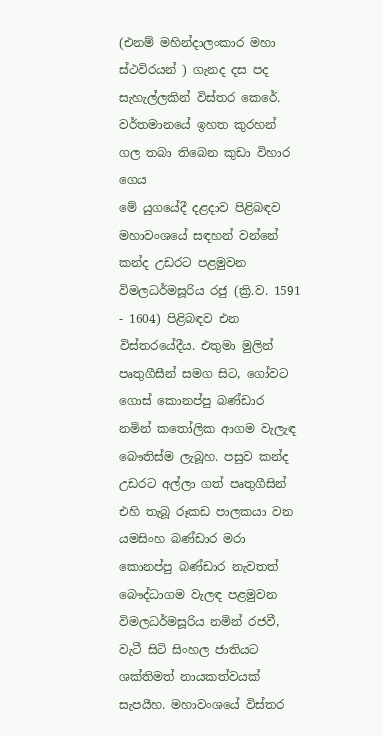(එනම් මහින්දාලංකාර මහා ස්ථවිරයන් ) ගැනද දස පද සැහැල්ලකින් විස්තර කෙරේ.
වර්තමානයේ ඉහත කුරහන් ගල තබා තිබෙන කුඩා විහාර ගෙය
මේ යුගයේදී දළදාව පිළිබඳව මහාවංශයේ සඳහන් වන්නේ කන්ද උඩරට පළමුවන විමලධර්මසූරිය රජු (ක්‍රි.ව. 1591 - 1604) පිළිබඳව එන විස්තරයේදීය. එතුමා මුලින් පෘතුගීසීන් සමග සිට, ගෝවට ගොස් කොනප්පු බණ්ඩාර නමින් කතෝලික ආගම වැලැඳ බෞතිස්ම ලැබූහ. පසුව කන්ද උඩරට අල්ලා ගත් පෘතුගීසින් එහි තැබූ රූකඩ පාලකයා වන යමසිංහ බණ්ඩාර මරා කොනප්පු බණ්ඩාර නැවතත් බෞද්ධාගම වැලඳ පළමුවන විමලධර්මසූරිය නමින් රජවී, වැටී සිටි සිංහල ජාතියට ශක්තිමත් නායකත්වයක් සැපයීහ. මහාවංශයේ විස්තර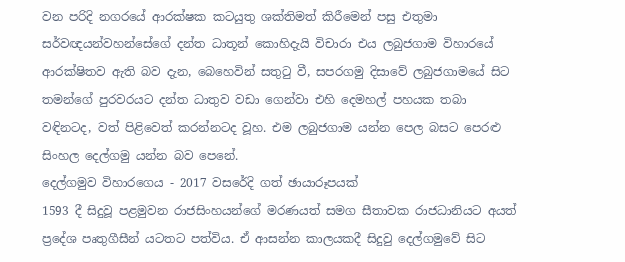වන පරිදි නගරයේ ආරක්ෂක කටයුතු ශක්තිමත් කිරීමෙන් පසු එතුමා සර්වඥයන්වහන්සේගේ දන්ත ධාතූන් කොහිදැයි විචාරා එය ලබුජගාම විහාරයේ ආරක්ෂිතව ඇති බව දැන, බෙහෙවින් සතුටු වී, සපරගමු දිසාවේ ලබුජගාමයේ සිට තමන්ගේ පුරවරයට දන්ත ධාතුව වඩා ගෙන්වා එහි දෙමහල් පහයක තබා වඳිනටද, වත් පිළිවෙත් කරන්නටද වූහ. එම ලබුජගාම යන්න පෙල බසට පෙරළු සිංහල දෙල්ගමු යන්න බව පෙනේ.
දෙල්ගමුව විහාරගෙය - 2017 වසරේදි ගත් ඡායාරූපයක්
1593 දී සිදුවූ පළමුවන රාජසිංහයන්ගේ මරණයත් සමග සීතාවක රාජධානියට අයත් ප්‍රදේශ පෘතුගීසීන් යටතට පත්විය. ඒ ආසන්න කාලයකදී සිදුවු දෙල්ගමුවේ සිට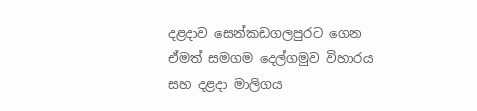දළදාව සෙන්කඩගලපුරට ගෙන ඒමත් සමගම දෙල්ගමුව විහාරය සහ දළදා මාලිගය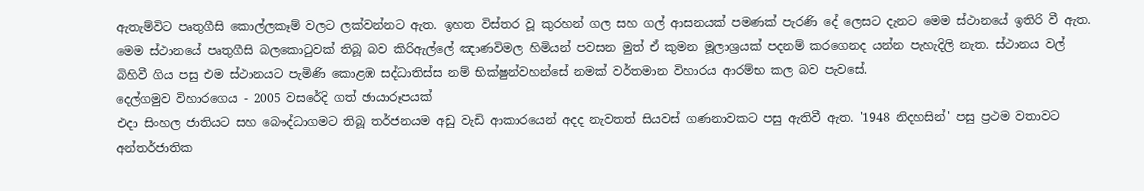ඇතැම්විට පෘතුගීසි කොල්ලකෑම් වලට ලක්වන්නට ඇත. ඉහත විස්තර වූ කුරහන් ගල සහ ගල් ආසනයක් පමණක් පැරණි දේ ලෙසට දැනට මෙම ස්ථානයේ ඉතිරි වී ඇත. මෙම ස්ථානයේ පෘතුගීසි බලකොටුවක් තිබූ බව කිරිඇල්ලේ ඤාණවිමල හිමියන් පවසන මුත් ඒ කුමන මූලාශ්‍රයක් පදනම් කරගෙනද යන්න පැහැදිලි නැත. ස්ථානය වල් බිහිවී ගිය පසු එම ස්ථානයට පැමිණි කොළඹ සද්ධාතිස්ස නම් භික්ෂුන්වහන්සේ නමක් වර්තමාන විහාරය ආරම්භ කල බව පැවසේ.
දෙල්ගමුව විහාරගෙය - 2005 වසරේදි ගත් ඡායාරූපයක්
එදා සිංහල ජාතියට සහ බෞද්ධාගමට තිබූ තර්ජනයම අඩු වැඩි ආකාරයෙන් අදද නැවතත් සියවස් ගණනාවකට පසු ඇතිවී ඇත. '1948 නිදහසින්' පසු ප්‍රථම වතාවට අන්තර්ජාතික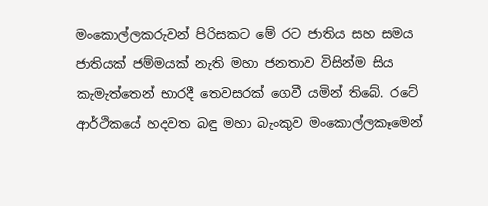මංකොල්ලකරුවන් පිරිසකට මේ රට ජාතිය සහ සමය ජාතියක් ජම්මයක් නැති මහා ජනතාව විසින්ම සිය කැමැත්තෙන් භාරදී තෙවසරක් ගෙවී යමින් තිබේ. රටේ ආර්ථිකයේ හදවත බඳු මහා බැංකුව මංකොල්ලකෑමෙන්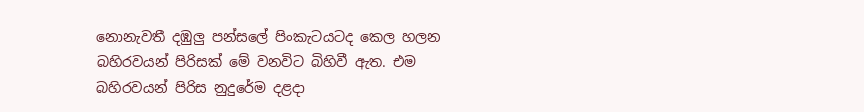නොනැවතී දඹුලු පන්සලේ පිංකැටයටද කෙල හලන බහිරවයන් පිරිසක් මේ වනවිට බිහිවී ඇත. එම බහිරවයන් පිරිස නුදුරේම දළදා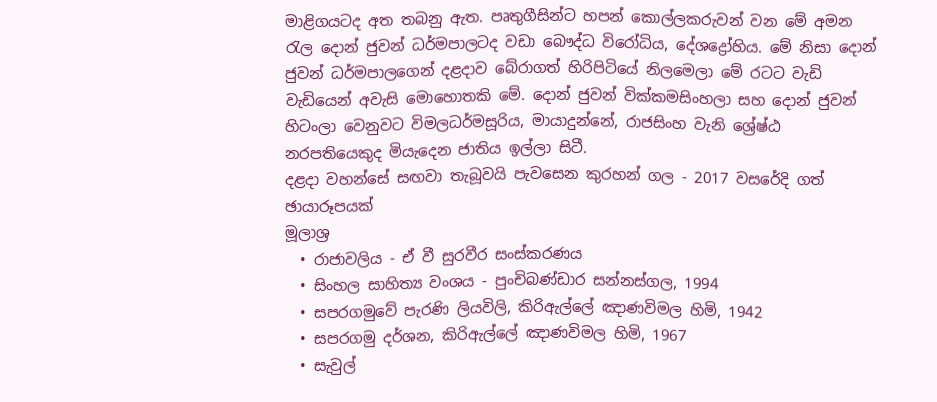මාළිගයටද අත තබනු ඇත. පෘතුගීසින්ට හපන් කොල්ලකරුවන් වන මේ අමන රැල දොන් ජුවන් ධර්මපාලටද වඩා බෞද්ධ විරෝධිය, දේශද්‍රෝහිය. මේ නිසා දොන් ජුවන් ධර්මපාලගෙන් දළදාව බේරාගත් හිරිපිටියේ නිලමෙලා මේ රටට වැඩි වැඩියෙන් අවැසි මොහොතකි මේ. දොන් ජුවන් වික්කමසිංහලා සහ දොන් ජුවන් හිටංලා වෙනුවට විමලධර්මසූරිය, මායාදුන්නේ, රාජසිංහ වැනි ශ්‍රේෂ්ඨ නරපතියෙකුද මියැදෙන ජාතිය ඉල්ලා සිටී.
දළදා වහන්සේ සඟවා තැබූවයි පැවසෙන කුරහන් ගල - 2017 වසරේදි ගත් ඡායාරූපයක්
මූලාශ්‍ර
  • රාජාවලිය - ඒ වී සුරවීර සංස්කරණය
  • සිංහල සාහිත්‍ය වංශය - පුංචිබණ්ඩාර සන්නස්ගල, 1994
  • සපරගමුවේ පැරණි ලියවිලි, කිරිඇල්ලේ ඤාණවිමල හිමි, 1942
  • සපරගමු දර්ශන, කිරිඇල්ලේ ඤාණවිමල හිමි, 1967
  • සැවුල්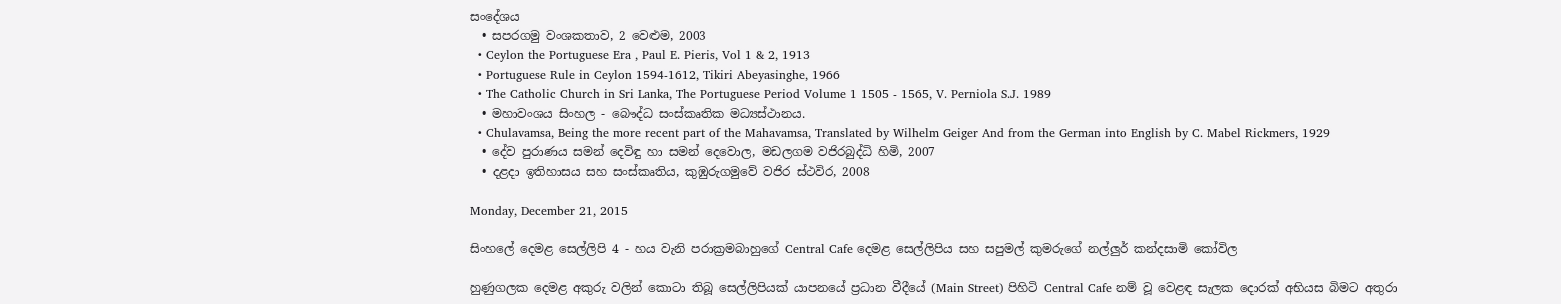සංදේශය
  • සපරගමු වංශකතාව, 2 වෙළුම, 2003
  • Ceylon the Portuguese Era , Paul E. Pieris, Vol 1 & 2, 1913
  • Portuguese Rule in Ceylon 1594-1612, Tikiri Abeyasinghe, 1966
  • The Catholic Church in Sri Lanka, The Portuguese Period Volume 1 1505 - 1565, V. Perniola S.J. 1989
  • මහාවංශය සිංහල - බෞද්ධ සංස්කෘතික මධ්‍යස්ථානය.
  • Chulavamsa, Being the more recent part of the Mahavamsa, Translated by Wilhelm Geiger And from the German into English by C. Mabel Rickmers, 1929
  • දේව පුරාණය සමන් දෙවිඳු හා සමන් දෙවොල, මඩලගම වජිරබුද්ධි හිමි, 2007
  • දළදා ඉතිහාසය සහ සංස්කෘතිය, කුඹුරුගමුවේ වජිර ස්ථවිර, 2008

Monday, December 21, 2015

සිංහලේ දෙමළ සෙල්ලිපි 4 - හය වැනි පරාක්‍රමබාහුගේ Central Cafe දෙමළ සෙල්ලිපිය සහ සපුමල් කුමරුගේ නල්ලුර් කන්දසාමි කෝවිල

හුණුගලක දෙමළ අකුරු වලින් කොටා තිබූ සෙල්ලිපියක් යාපනයේ ප්‍රධාන වීදීයේ (Main Street) පිහිටි Central Cafe නම් වූ වෙළඳ සැලක දොරක් අභියස බිමට අතුරා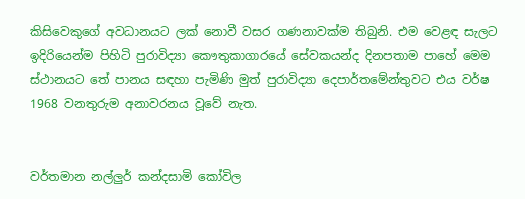කිසිවෙකුගේ අවධානයට ලක් නොවී වසර ගණනාවක්ම තිබුනි. එම වෙළඳ සැලට ඉදිරියෙන්ම පිහිටි පුරාවිද්‍යා කෞතුකාගාරයේ සේවකයන්ද දිනපතාම පාහේ මෙම ස්ථානයට තේ පානය සඳහා පැමිණි මුත් පුරාවිද්‍යා දෙපාර්තමේන්තුවට එය වර්ෂ 1968 වනතුරුම අනාවරනය වූවේ නැත.


වර්තමාන නල්ලුර් කන්දසාමි කෝවිල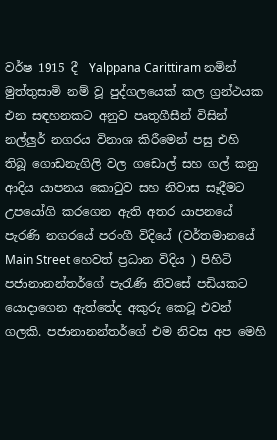වර්ෂ 1915 දී  Yalppana Carittiram නමින් මුත්තුසාමි නම් වූ පුද්ගලයෙක් කල ග්‍රන්ථයක එන සඳහනකට අනුව පෘතුගීසීන් විසින් නල්ලුර් නගරය විනාශ කිරීමෙන් පසු එහි තිබූ ගොඩනැගිලි වල ගඩොල් සහ ගල් කනු ආදිය යාපනය කොටුව සහ නිවාස සෑදීමට උපයෝගි කරගෙන ඇති අතර යාපනයේ පැරණි නගරයේ පරංගී විදියේ (වර්තමානයේ Main Street හෙවත් ප්‍රධාන විදිය ) පිහිටි පජානානන්තර්ගේ පැරැණි නිවසේ පඩියකට යොදාගෙන ඇත්තේද අකුරු කෙටූ එවන් ගලකි. පජානානන්තර්ගේ එම නිවස අප මෙහි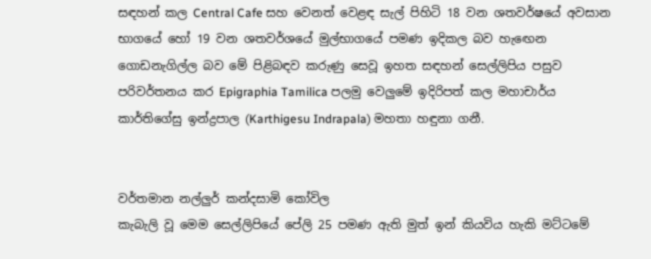සඳහන් කල Central Cafe සහ වෙනත් වෙළඳ සැල් පිහිටි 18 වන ශතවර්ෂයේ අවසාන භාගයේ හෝ 19 වන ශතවර්ශයේ මුල්භාගයේ පමණ ඉදිකල බව හැඟෙන ගොඩනැගිල්ල බව මේ පිළිබඳව කරුණු සෙවූ ඉහත සඳහන් සෙල්ලිපිය පසුව පරිවර්තනය කර Epigraphia Tamilica පලමු වෙලුමේ ඉදිරිපත් කල මහාචාර්ය කාර්තිගේසු ඉන්ද්‍රපාල (Karthigesu Indrapala) මහතා හඳුනා ගනී.


වර්තමාන නල්ලුර් කන්දසාමි කෝවිල
කැබැලි වූ මෙම සෙල්ලිපියේ පේලි 25 පමණ ඇති මුත් ඉන් කියවිය හැකි මට්ටමේ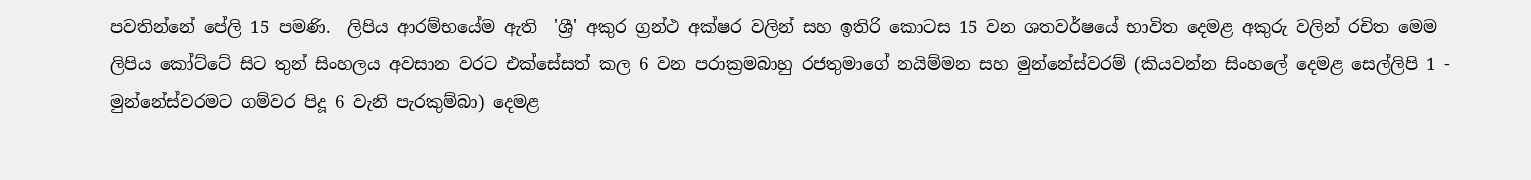පවතින්නේ පේලි 15 පමණි.  ලිපිය ආරම්භයේම ඇති  'ශ්‍රී' අකුර ග්‍රන්ථ අක්ෂර වලින් සහ ඉතිරි කොටස 15 වන ශතවර්ෂයේ භාවිත දෙමළ අකුරු වලින් රචිත මෙම ලිපිය කෝට්ටේ සිට තුන් සිංහලය අවසාන වරට එක්සේසත් කල 6 වන පරාක්‍රමබාහු රජතුමාගේ නයිම්මන සහ මුන්නේස්වරම් (කියවන්න සිංහලේ දෙමළ සෙල්ලිපි 1 - මුන්නේස්වරමට ගම්වර පිදූ 6 වැනි පැරකුම්බා) දෙමළ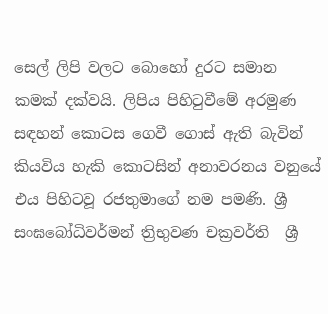සෙල් ලිපි වලට බොහෝ දුරට සමාන කමක් දක්වයි. ලිපිය පිහිටුවීමේ අරමුණ සඳහන් කොටස ගෙවී ගොස් ඇති බැවින් කියවිය හැකි කොටසින් අනාවරනය වනුයේ එය පිහිටවූ රජතුමාගේ නම පමණි. ශ්‍රී සංඝබෝධිවර්මන් ත්‍රිභුවණ චක්‍රවර්ති  ශ්‍රී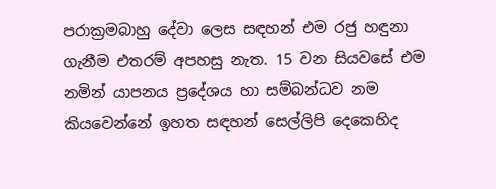පරාක්‍රමබාහු දේවා ලෙස සඳහන් එම රජු හඳුනා ගැනීම එතරම් අපහසු නැත. 15 වන සියවසේ එම නමින් යාපනය ප්‍රදේශය හා සම්බන්ධව නම කියවෙන්නේ ඉහත සඳහන් සෙල්ලිපි දෙකෙහිද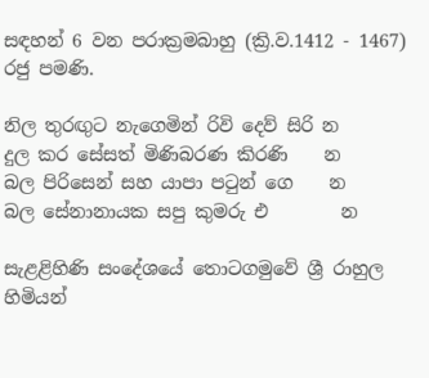සඳහන් 6 වන පරාක්‍රමබාහු (ක්‍රි.ව.1412 - 1467) රජු පමණි.

නිල තුරඟුට නැගෙමින් රිවි දෙව් සිරි න
දුල කර සේසත් මිණිබරණ කිරණි    න
බල පිරිසෙන් සහ යාපා පටුන් ගෙ    න
බල සේනානායක සපු කුමරු එ        න

සැළළිහිණි සංදේශයේ තොටගමුවේ ශ්‍රී රාහුල හිමියන්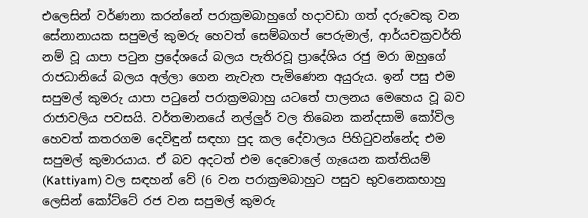එලෙසින් වර්ණනා කරන්නේ පරාක්‍රමබාහුගේ හදාවඩා ගත් දරුවෙකු වන සේනානායක සපුමල් කුමරු හෙවත් සෙම්බගප් පෙරුමාල්, ආර්යචක්‍රවර්ති නම් වූ යාපා පටුන ප්‍රදේශයේ බලය පැතිරවූ ප්‍රාදේශිය රජු මරා ඔහුගේ රාජධානියේ බලය අල්ලා ගෙන නැවැත පැමිණෙන අයුරුය. ඉන් පසු එම සපුමල් කුමරු යාපා පටුනේ පරාක්‍රමබාහු යටතේ පාලනය මෙහෙය වූ බව රාජාවලිය පවසයි. වර්තමානයේ නල්ලුර් වල තිබෙන කන්දසාමි කෝවිල හෙවත් කතරගම දෙවිඳුන් සඳහා පුද කල දේවාලය පිහිටුවන්නේද එම සපුමල් කුමාරයාය. ඒ බව අදටත් එම දෙවොලේ ගැයෙන කත්තියම් (Kattiyam) වල සඳහන් වේ (6 වන පරාක්‍රමබාහුට පසුව භුවනෙකභාහු ලෙසින් කෝට්ටේ රජ වන සපුමල් කුමරු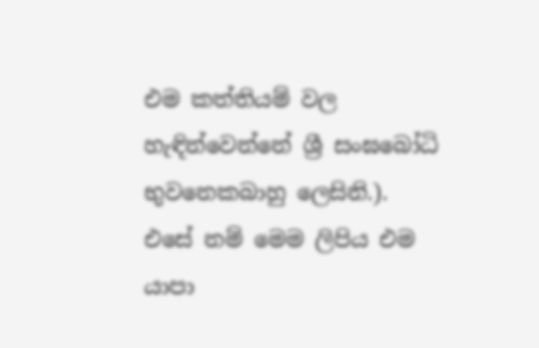එම කත්තියම් වල හැඳින්වෙන්නේ ශ්‍රී සංඝබෝධි භුවනෙකබාහු ලෙසිනි.). එසේ නම් මෙම ලිපිය එම යාපා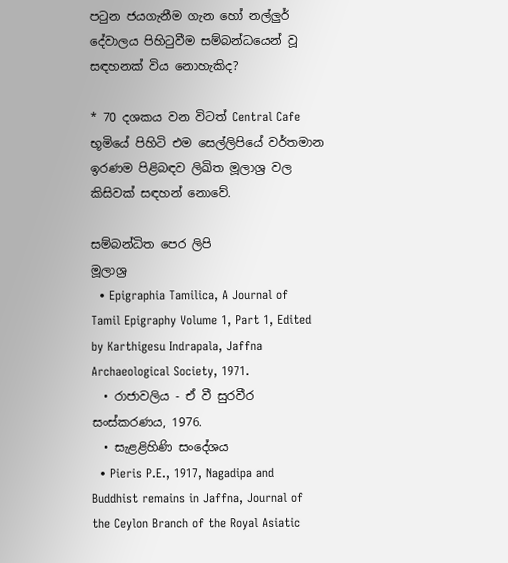පටුන ජයගැනීම ගැන හෝ නල්ලුර් දේවාලය පිහිටුවීම සම්බන්ධයෙන් වූ සඳහනක් විය නොහැකිද?

* 70 දශකය වන විටත් Central Cafe භූමියේ පිහිටි එම සෙල්ලිපියේ වර්තමාන ඉරණම පිළිබඳව ලිඛිත මූලාශ්‍ර වල කිසිවක් සඳහන් නොවේ.

සම්බන්ධිත පෙර ලිපි
මූලාශ්‍ර
  • Epigraphia Tamilica, A Journal of Tamil Epigraphy Volume 1, Part 1, Edited by Karthigesu Indrapala, Jaffna Archaeological Society, 1971.
  • රාජාවලිය - ඒ වී සුරවීර සංස්කරණය, 1976.
  • සැළළිහිණි සංදේශය
  • Pieris P.E., 1917, Nagadipa and Buddhist remains in Jaffna, Journal of the Ceylon Branch of the Royal Asiatic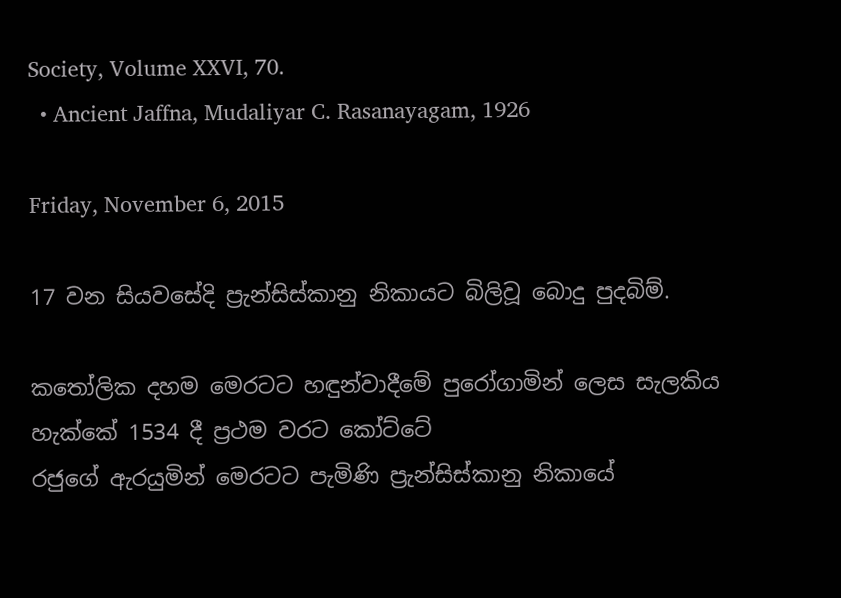Society, Volume XXVI, 70.
  • Ancient Jaffna, Mudaliyar C. Rasanayagam, 1926

Friday, November 6, 2015

17 වන සියවසේදි ප්‍රැන්සිස්කානු නිකායට බිලිවූ බොදු පුදබිම්.

කතෝලික දහම මෙරටට හඳුන්වාදීමේ පුරෝගාමින් ලෙස සැලකිය හැක්කේ 1534 දී ප්‍රථම වරට කෝට්ටේ
රජුගේ ඇරයුමින් මෙරටට පැමිණි ප්‍රැන්සිස්කානු නිකායේ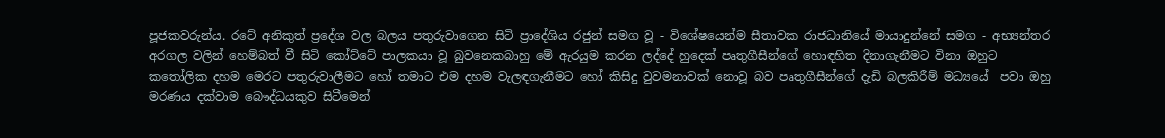පූජකවරුන්ය. රටේ අනිකුත් ප්‍රදේශ වල බලය පතුරුවාගෙන සිටි ප්‍රාදේශිය රජුන් සමග වූ - විශේෂයෙන්ම සීතාවක රාජධානියේ මායාදුන්නේ සමග - අභ්‍යන්තර අරගල වලින් හෙම්බත් වී සිටි කෝට්ටේ පාලකයා වූ බුවනෙකබාහු මේ ඇරයුම කරන ලද්දේ හුදෙක් පෘතුගීසීන්ගේ හොඳහිත දිනාගැනීමට විනා ඔහුට කතෝලික දහම මෙරට පතුරුවාලීමට හෝ තමාට එම දහම වැලඳගැනීමට හෝ කිසිදු වුවමනාවක් නොවූ බව පෘතුගීසීන්ගේ දැඩි බලකිරීම් මධ්‍යයේ  පවා ඔහු මරණය දක්වාම බෞද්ධයකුව සිටීමෙන්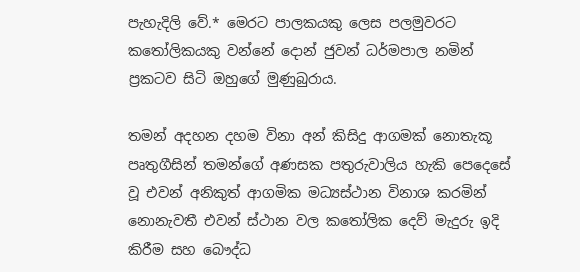පැහැදිලි වේ.* මෙරට පාලකයකු ලෙස පලමුවරට කතෝලිකයකු වන්නේ දොන් ජුවන් ධර්මපාල නමින් ප්‍රකටව සිටි ඔහුගේ මුණුබුරාය.

තමන් අදහන දහම විනා අන් කිසිදු ආගමක් නොතැකූ පෘතුගීසින් තමන්ගේ අණසක පතුරුවාලිය හැකි පෙදෙසේ වූ එවන් අනිකුත් ආගමික මධ්‍යස්ථාන විනාශ කරමින් නොනැවතී එවන් ස්ථාන වල කතෝලික දෙව් මැදුරු ඉදි කිරීම සහ බෞද්ධ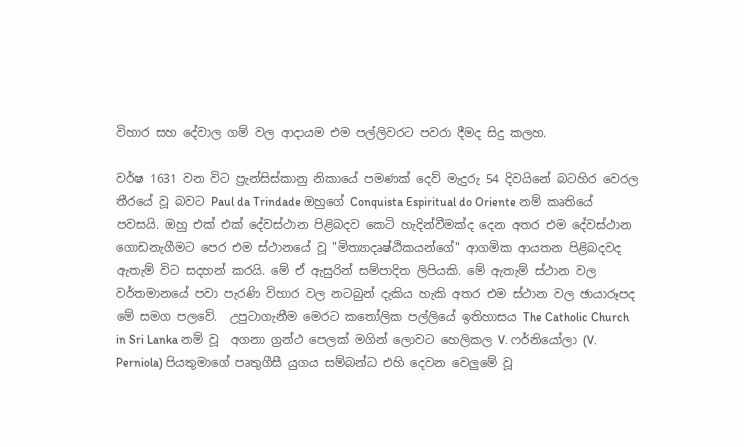විහාර සහ දේවාල ගම් වල ආදායම එම පල්ලිවරට පවරා දීමද සිදු කලහ.

වර්ෂ 1631 වන විට ප්‍රැන්සිස්කානු නිකායේ පමණක් දෙව් මැදුරු 54 දිවයිනේ බටහිර වෙරල තීරයේ වූ බවට Paul da Trindade ඔහුගේ Conquista Espiritual do Oriente නම් කෘතියේ පවසයි. ඔහු එක් එක් දේවස්ථාන පිළිබදව කෙටි හැදින්වීමක්ද දෙන අතර එම දේවස්ථාන ගොඩනැගීමට පෙර එම ස්ථානයේ වූ "මිත්‍යාදෘෂ්ඨිකයන්ගේ" ආගමික ආයතන පිළිබදවද ඇතැම් විට සදහන් කරයි. මේ ඒ ඇසුරින් සම්පාදිත ලිපියකි. මේ ඇතැම් ස්ථාන වල වර්තමානයේ පවා පැරණි විහාර වල නටබුන් දැකිය හැකි අතර එම ස්ථාන වල ඡායාරූපද මේ සමග පලවේ.  උපුටාගැනීම මෙරට කතෝලික පල්ලියේ ඉතිහාසය The Catholic Church in Sri Lanka නම් වූ  අගනා ග්‍රන්ථ පෙලක් මගින් ලොවට හෙලිකල V. ෆර්නියෝලා (V. Perniola) පියතුමාගේ පෘතුගීසී යුගය සම්බන්ධ එහි දෙවන වෙලුමේ වූ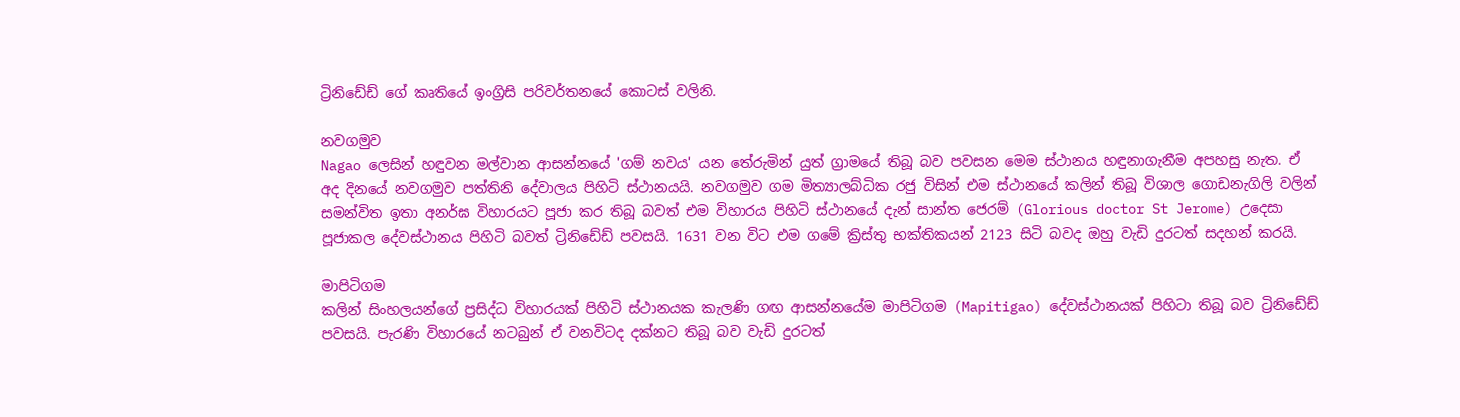ට්‍රිනිඩේඩ් ගේ කෘතියේ ඉංග්‍රිසි පරිවර්තනයේ කොටස් වලිනි.

නවගමුව
Nagao ලෙසින් හඳුවන මල්වාන ආසන්නයේ 'ගම් නවය' යන තේරුමින් යුත් ග්‍රාමයේ තිබූ බව පවසන මෙම ස්ථානය හඳුනාගැනීම අපහසු නැත. ඒ අද දිනයේ නවගමුව පත්තිනි දේවාලය පිහිටි ස්ථානයයි. නවගමුව ගම මිත්‍යාලබ්ධික රජු විසින් එම ස්ථානයේ කලින් තිබූ විශාල ගොඩනැගිලි වලින් සමන්විත ඉතා අනර්ඝ විහාරයට පූජා කර තිබූ බවත් එම විහාරය පිහිටි ස්ථානයේ දැන් සාන්ත ජෙරම් (Glorious doctor St Jerome) උදෙසා පූජාකල දේවස්ථානය පිහිටි බවත් ට්‍රිනිඩේඩ් පවසයි. 1631 වන විට එම ගමේ ක්‍රිස්තු භක්තිකයන් 2123 සිටි බවද ඔහු වැඩි දුරටත් සදහන් කරයි.

මාපිටිගම
කලින් සිංහලයන්ගේ ප්‍රසිද්ධ විහාරයක් පිහිටි ස්ථානයක කැලණි ගඟ ආසන්නයේම මාපිටිගම (Mapitigao) දේවස්ථානයක් පිහිටා තිබූ බව ට්‍රිනිඩේඩ් පවසයි. පැරණි විහාරයේ නටබුන් ඒ වනවිටද දක්නට තිබූ බව වැඩි දුරටත්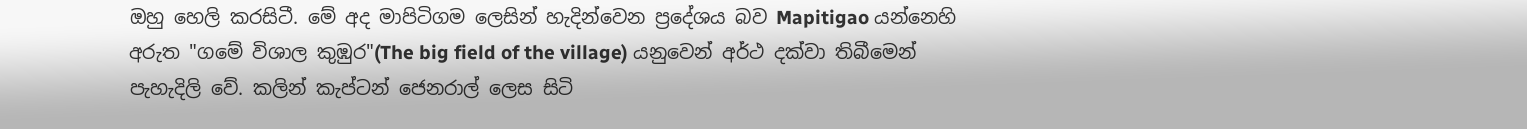ඔහු හෙලි කරසිටී. මේ අද මාපිටිගම ලෙසින් හැදින්වෙන ප්‍රදේශය බව Mapitigao යන්නෙහි අරුත "ගමේ විශාල කුඹුර"(The big field of the village) යනුවෙන් අර්ථ දක්වා තිබීමෙන් පැහැදිලි වේ. කලින් කැප්ටන් ජෙනරාල් ලෙස සිටි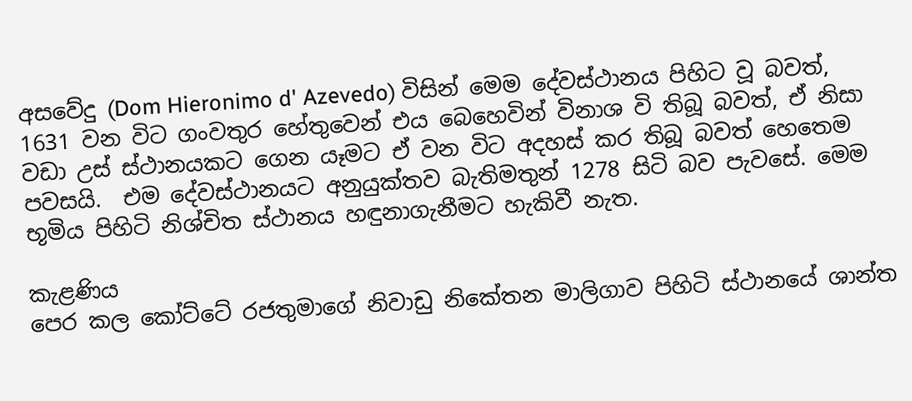අසවේදු (Dom Hieronimo d' Azevedo) විසින් මෙම දේවස්ථානය පිහිට වූ බවත්, 1631 වන විට ගංවතුර හේතුවෙන් එය බෙහෙවින් විනාශ වි තිබූ බවත්, ඒ නිසා වඩා උස් ස්ථානයකට ගෙන යෑමට ඒ වන විට අදහස් කර තිබූ බවත් හෙතෙම පවසයි.  එම දේවස්ථානයට අනුයුක්තව බැතිමතුන් 1278 සිටි බව පැවසේ. මෙම භූමිය පිහිටි නිශ්චිත ස්ථානය හඳුනාගැනීමට හැකිවී නැත.

කැළණිය
පෙර කල කෝට්ටේ රජතුමාගේ නිවාඩු නිකේතන මාලිගාව පිහිටි ස්ථානයේ ශාන්ත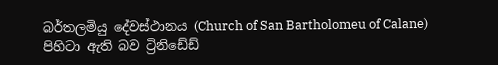බර්තලමියු දේවස්ථානය (Church of San Bartholomeu of Calane) පිහිටා ඇති බව ට්‍රිනිඩේඩ්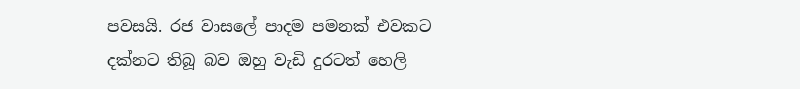පවසයි. රජ වාසලේ පාදම පමනක් එවකට දක්නට තිබූ බව ඔහු වැඩි දුරටත් හෙලි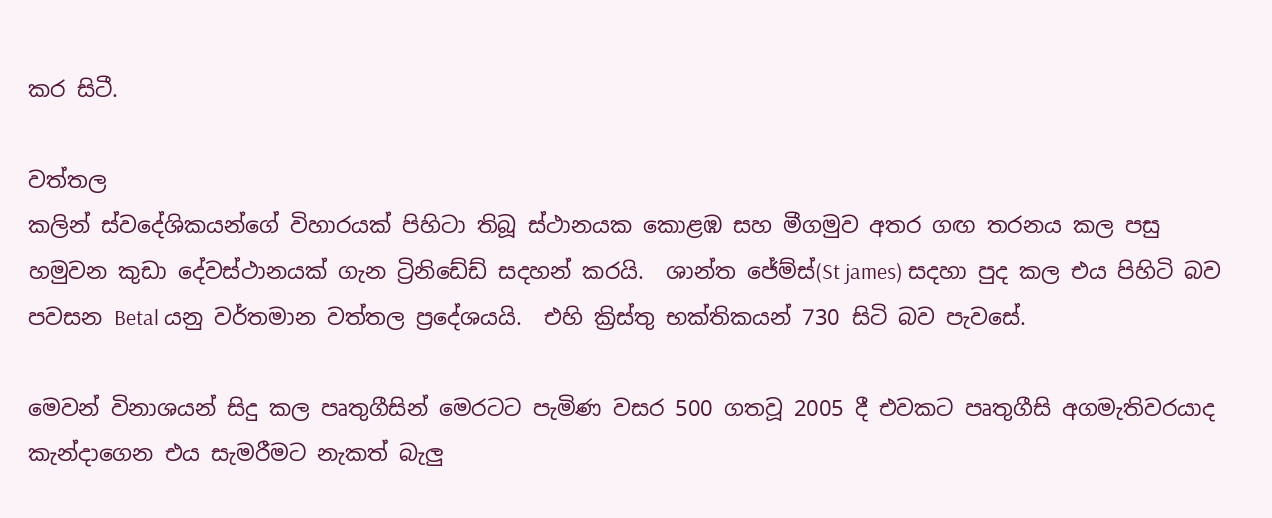කර සිටී.

වත්තල
කලින් ස්වදේශිකයන්ගේ විහාරයක් පිහිටා තිබූ ස්ථානයක කොළඹ සහ මීගමුව අතර ගඟ තරනය කල පසු හමුවන කුඩා දේවස්ථානයක් ගැන ට්‍රිනිඩේඩ් සදහන් කරයි.  ශාන්ත ජේම්ස්(St james) සදහා පුද කල එය පිහිටි බව පවසන Betal යනු වර්තමාන වත්තල ප්‍රදේශයයි.  එහි ක්‍රිස්තු භක්තිකයන් 730 සිටි බව පැවසේ.

මෙවන් විනාශයන් සිදු කල පෘතුගීසින් මෙරටට පැමිණ වසර 500 ගතවූ 2005 දී එවකට පෘතුගීසි අගමැතිවරයාද කැන්දාගෙන එය සැමරීමට නැකත් බැලු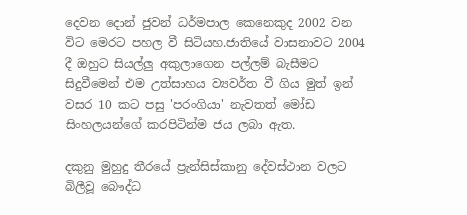දෙවන දොන් ජුවන් ධර්මපාල කෙනෙකුද 2002 වන විට මෙරට පහල වී සිටියහ.ජාතියේ වාසනාවට 2004 දී ඔහුට සියල්ලු අකුලාගෙන පල්ලම් බැසීමට සිදුවීමෙන් එම උත්සාහය ව්‍යවර්ත වී ගිය මුත් ඉන් වසර 10 කට පසු 'පරංගියා' නැවතත් මෝඩ සිංහලයන්ගේ කරපිටින්ම ජය ලබා ඇත.

දකුනු මුහුදු තීරයේ ප්‍රැන්සිස්කානු දේවස්ථාන වලට බිලීවූ බෞද්ධ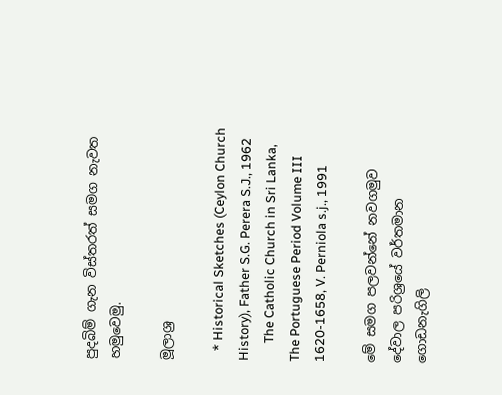පුදබිම් ගැන විස්තරත් සමග නැවත හමුවෙමු.

මූලාශ්‍ර

   * Historical Sketches (Ceylon Church History), Father S.G. Perera S.J., 1962
      The Catholic Church in Sri Lanka, The Portuguese Period Volume III 1620-1658, V. Perniola s.j., 1991

මේ සමග පලවන්නේ නවගමුව දේවාල පරිශ්‍රයේ වර්තමාන ගොඩනැගිලි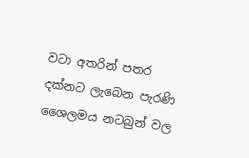වටා අතරින් පතර දක්නට ලැබෙන පැරණි ශෛලමය නටබුන් වල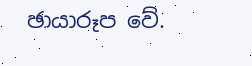ඡායාරූප වේ.